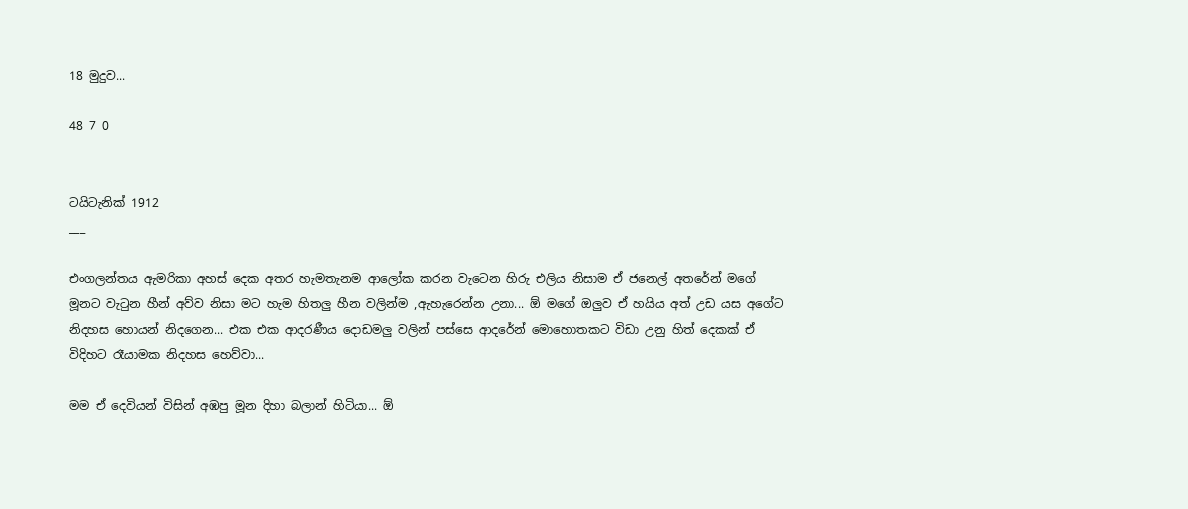18 මුදුව...

48 7 0


ටයිටැනික් 1912
___

එංගලන්තය ඇමරිකා අහස් දෙක අතර හැමතැනම ආලෝක කරන වැටෙන හිරු එලිය නිසාම ඒ ජනෙල් අතරේන් මගේ මූනට වැටුන හීන් අව්ව නිසා මට හැම හිතලු හීන වලින්ම ,ඇහැරෙන්න උනා... ඕ මගේ ඔලුව ඒ හයිය අත් උඩ යස අගේට නිදහස හොයන් නිදගෙන... එක එක ආදරණීය දොඩමලු වලින් පස්සෙ ආදරේන් මොහොතකට විඩා උනු හිත් දෙකක් ඒ විදිහට රෑයාමක නිදහස හෙව්වා...

මම ඒ දෙවියන් විසින් අඹපු මූන දිහා බලාන් හිටියා... ඕ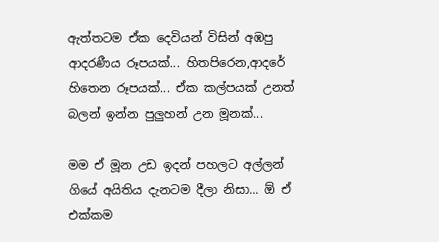ඇත්තටම ඒක දෙවියන් විසින් අඹපු ආදරණීය රූපයක්... හිතපිරෙන,ආදරේ හිතෙන රූපයක්... ඒක කල්පයක් උනත් බලන් ඉන්න පුලුහන් උන මූනක්...

මම ඒ මූන උඩ ඉදන් පහලට අල්ලන් ගියේ අයිතිය දැනටම දීලා නිසා... ඕ ඒ එක්කම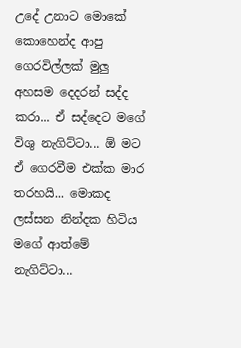උදේ උනාට මොකේ කොහෙන්ද ආපු ගෙරවිල්ලක් මුලු අහසම දෙදරන් සද්ද කරා... ඒ සද්දෙට මගේ විශු නැගිට්ටා... ඕ මට ඒ ගෙරවීම එක්ක මාර තරහයි... මොකද ලස්සන නින්දක හිටිය මගේ ආත්මේ නැගිට්ටා...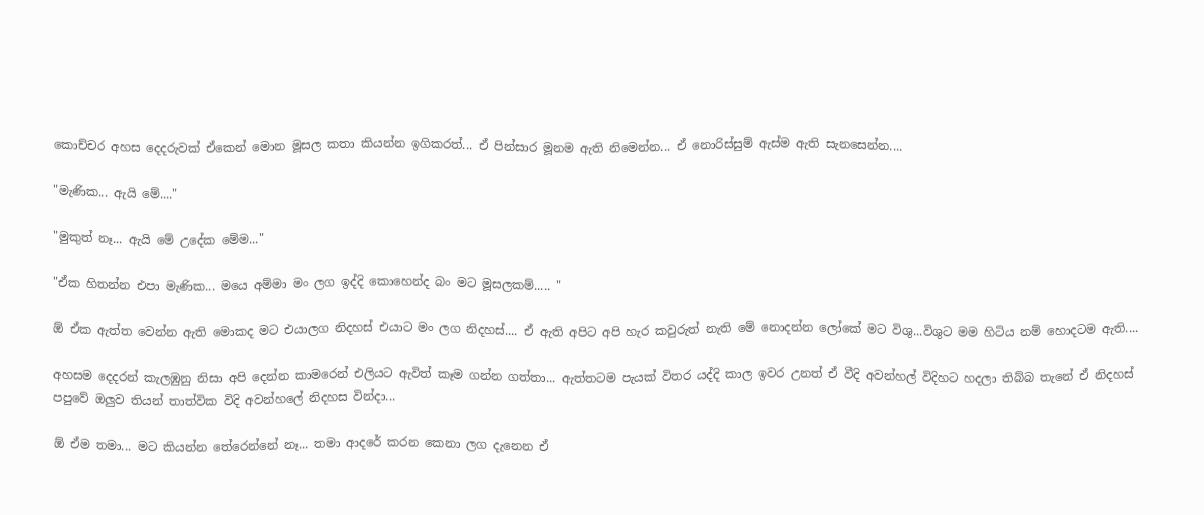කොච්චර අහස දෙදරුවක් ඒකෙන් මොන මූසල කතා කියන්න ඉගිකරත්... ඒ පින්සාර මූනම ඇති නිමෙන්න... ඒ නොරිස්සුම් ඇස්ම ඇති සැනසෙන්න....

"මැණික... ඇයි මේ...."

"මුකුත් නෑ... ඇයි මේ උදේක මේම..."

"ඒක හිතන්න එපා මැණික... මයෙ අම්මා මං ලග ඉද්දි කොහෙන්ද බං මට මූසලකම්..... "

ඕ ඒක ඇත්ත වෙන්න ඇති මොකද මට එයාලග නිදහස් එයාට මං ලග නිදහස්.... ඒ ඇති අපිට අපි හැර කවුරුත් නැති මේ නොදන්න ලෝකේ මට විශු...විශුට මම හිටිය නම් හොදටම ඇති....

අහසම දෙදරන් කැලඹුනු නිසා අපි දෙන්න කාමරෙන් එලියට ඇවිත් කෑම ගන්න ගත්තා... ඇත්තටම පැයක් විතර යද්දි කාල ඉවර උනත් ඒ වීදි අවන්හල් විදිහට හදලා තිබ්බ තැනේ ඒ නිදහස් පපුවේ ඔලුව තියන් තාත්වික විදි අවන්හලේ නිදහස වින්දා...

ඕ ඒම තමා... මට කියන්න තේරෙන්නේ නෑ... තමා ආදරේ කරන කෙනා ලග දැනෙන ඒ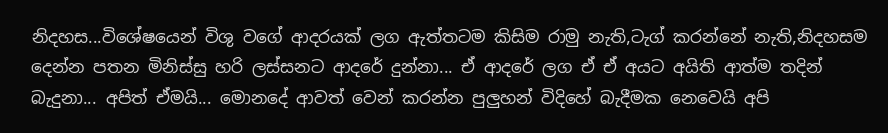නිදහස...විශේෂයෙන් විශු වගේ ආදරයක් ලග ඇත්තටම කිසිම රාමු නැති,ටැග් කරන්නේ නැති,නිදහසම දෙන්න පතන මිනිස්සු හරි ලස්සනට ආදරේ දුන්නා... ඒ ආදරේ ලග ඒ ඒ අයට අයිති ආත්ම තදින් බැදුනා... අපිත් ඒමයි... මොනදේ ආවත් වෙන් කරන්න පුලුහන් විදිහේ බැදීමක නෙවෙයි අපි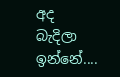අද බැදිලා ඉන්නේ....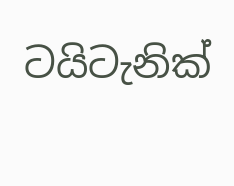ටයිටැනික්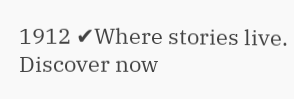1912 ✔Where stories live. Discover now